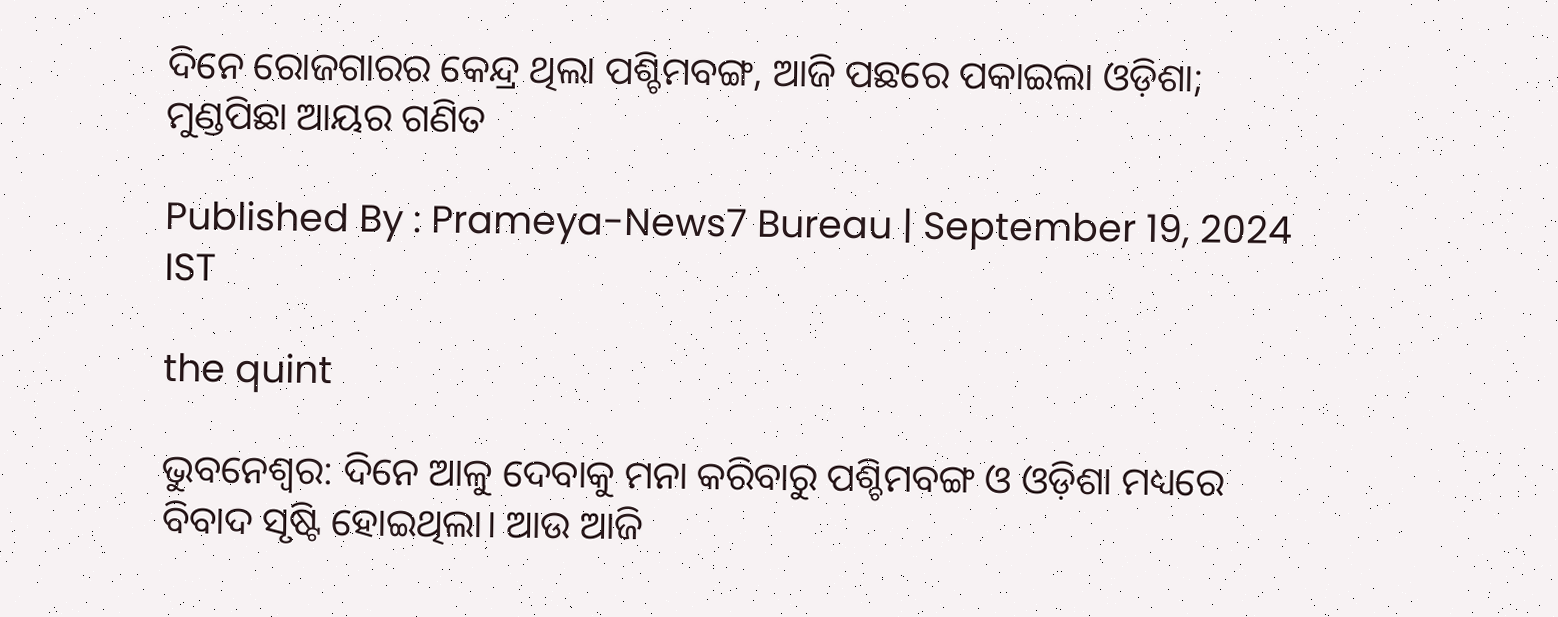ଦିନେ ରୋଜଗାରର କେନ୍ଦ୍ର ଥିଲା ପଶ୍ଚିମବଙ୍ଗ, ଆଜି ପଛରେ ପକାଇଲା ଓଡ଼ିଶା; ମୁଣ୍ଡପିଛା ଆୟର ଗଣିତ

Published By : Prameya-News7 Bureau | September 19, 2024 IST

the quint

ଭୁବନେଶ୍ୱର: ଦିନେ ଆଳୁ ଦେବାକୁ ମନା କରିବାରୁ ପଶ୍ଚିମବଙ୍ଗ ଓ ଓଡ଼ିଶା ମଧ୍ୟରେ ବିବାଦ ସୃଷ୍ଟି ହୋଇଥିଲା। ଆଉ ଆଜି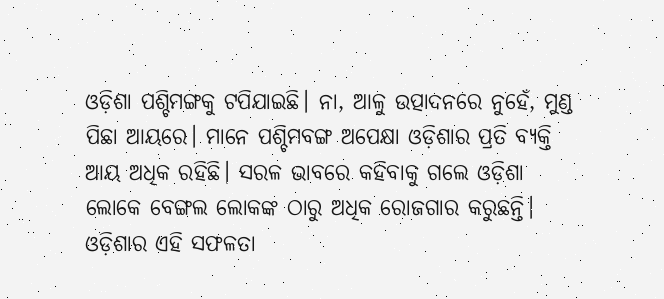ଓଡ଼ିଶା ପଶ୍ଚିମଙ୍ଗକୁ ଟପିଯାଇଛି। ନା, ଆଳୁ ଉତ୍ପାଦନରେ ନୁହେଁ, ମୁଣ୍ଡ ପିଛା ଆୟରେ। ମାନେ ପଶ୍ଚିମବଙ୍ଗ ଅପେକ୍ଷା ଓଡ଼ିଶାର ପ୍ରତି ବ୍ୟକ୍ତି ଆୟ ଅଧିକ ରହିଛି। ସରଳ ଭାବରେ କହିବାକୁ ଗଲେ ଓଡ଼ିଶା ଲୋକେ ବେଙ୍ଗଲ ଲୋକଙ୍କ ଠାରୁ ଅଧିକ ରୋଜଗାର କରୁଛନ୍ତି। ଓଡ଼ିଶାର ଏହି ସଫଳତା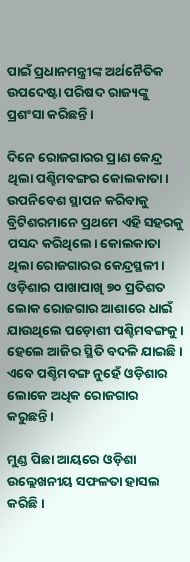ପାଇଁ ପ୍ରଧାନମନ୍ତ୍ରୀଙ୍କ ଅର୍ଥନୈତିକ ଉପଦେଷ୍ଟା ପରିଷଦ ରାଜ୍ୟଙ୍କୁ ପ୍ରଶଂସା କରିଛନ୍ତି।

ଦିନେ ରୋଜଗାରର ପ୍ରାଣ କେନ୍ଦ୍ର ଥିଲା ପଶ୍ଚିମବଙ୍ଗର କୋଲକାତା। ଉପନିବେଶ ସ୍ଥାପନ କରିବାକୁ ବ୍ରିଟିଶରମାନେ ପ୍ରଥମେ ଏହି ସହରକୁ ପସନ୍ଦ କରିଥିଲେ। କୋଲକାତା ଥିଲା ରୋଜଗାରର କେନ୍ଦ୍ରସ୍ଥଳୀ। ଓଡ଼ିଶାର ପାଖାପାଖି ୭୦ ପ୍ରତିଶତ ଲୋକ ରୋଜଗାର ଆଶାରେ ଧାଇଁ ଯାଉଥିଲେ ପଡ଼ୋଶୀ ପଶ୍ଚିମବଙ୍ଗକୁ। ହେଲେ ଆଜିର ସ୍ଥିତି ବଦଳି ଯାଇଛି। ଏବେ ପଶ୍ଚିମବଙ୍ଗ ନୁହେଁ ଓଡ଼ିଶାର ଲୋକେ ଅଧିକ ରୋଜଗାର କରୁଛନ୍ତି।

ମୁଣ୍ଡ ପିଛା ଆୟରେ ଓଡ଼ିଶା ଉଲ୍ଲେଖନୀୟ ସଫଳତା ହାସଲ କରିଛି।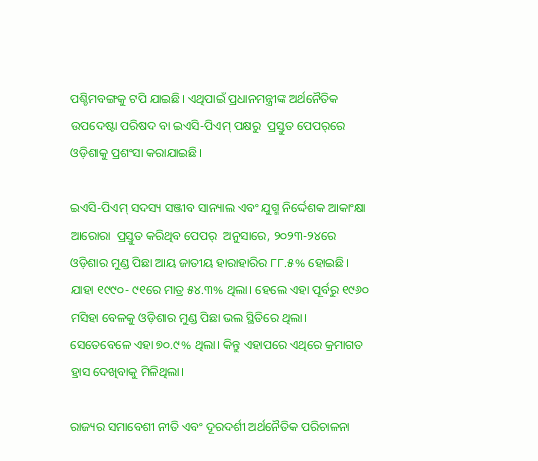ପଶ୍ଚିମବଙ୍ଗକୁ ଟପି ଯାଇଛି। ଏଥିପାଇଁ ପ୍ରଧାନମନ୍ତ୍ରୀଙ୍କ ଅର୍ଥନୈତିକ ଉପଦେଷ୍ଟା ପରିଷଦ ବା ଇଏସି-ପିଏମ୍‌ ପକ୍ଷରୁ  ପ୍ରସ୍ତୁତ ପେପର୍‌ରେ ଓଡ଼ିଶାକୁ ପ୍ରଶଂସା କରାଯାଇଛି।

ଇଏସି-ପିଏମ୍‌ ସଦସ୍ୟ ସଞ୍ଜୀବ ସାନ୍ୟାଲ ଏବଂ ଯୁଗ୍ମ ନିର୍ଦ୍ଦେଶକ ଆକାଂକ୍ଷା ଆରୋରା  ପ୍ରସ୍ତୁତ କରିଥିବ ପେପର୍‌  ଅନୁସାରେ, ୨୦୨୩-୨୪ରେ ଓଡ଼ିଶାର ମୁଣ୍ଡ ପିଛା ଆୟ ଜାତୀୟ ହାରାହାରିର ୮୮.୫% ହୋଇଛି। ଯାହା ୧୯୯୦- ୯୧ରେ ମାତ୍ର ୫୪.୩% ଥିଲା। ହେଲେ ଏହା ପୂର୍ବରୁ ୧୯୬୦ ମସିହା ବେଳକୁ ଓଡ଼ିଶାର ମୁଣ୍ଡ ପିଛା ଭଲ ସ୍ଥିତିରେ ଥିଲା। ସେତେବେଳେ ଏହା ୭୦.୯% ଥିଲା। କିନ୍ତୁ ଏହାପରେ ଏଥିରେ କ୍ରମାଗତ ହ୍ରାସ ଦେଖିବାକୁ ମିଳିଥିଲା।

ରାଜ୍ୟର ସମାବେଶୀ ନୀତି ଏବଂ ଦୂରଦର୍ଶୀ ଅର୍ଥନୈତିକ ପରିଚାଳନା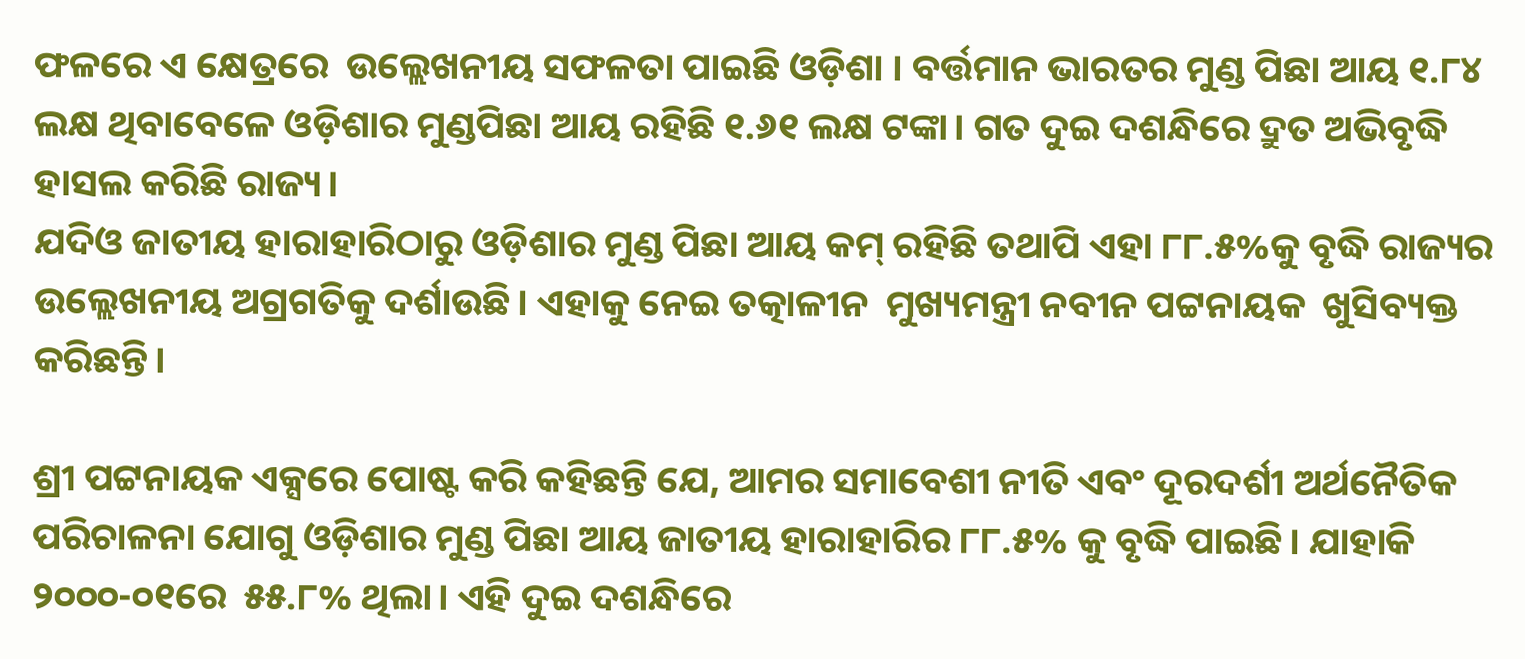ଫଳରେ ଏ କ୍ଷେତ୍ରରେ  ଉଲ୍ଲେଖନୀୟ ସଫଳତା ପାଇଛି ଓଡ଼ିଶା । ବର୍ତ୍ତମାନ ଭାରତର ମୁଣ୍ଡ ପିଛା ଆୟ ୧.୮୪ ଲକ୍ଷ ଥିବାବେଳେ ଓଡ଼ିଶାର ମୁଣ୍ଡପିଛା ଆୟ ରହିଛି ୧.୬୧ ଲକ୍ଷ ଟଙ୍କା। ଗତ ଦୁଇ ଦଶନ୍ଧିରେ ଦ୍ରୁତ ଅଭିବୃଦ୍ଧି ହାସଲ କରିଛି ରାଜ୍ୟ।
ଯଦିଓ ଜାତୀୟ ହାରାହାରିଠାରୁ ଓଡ଼ିଶାର ମୁଣ୍ଡ ପିଛା ଆୟ କମ୍‌ ରହିଛି ତଥାପି ଏହା ୮୮.୫%କୁ ବୃଦ୍ଧି ରାଜ୍ୟର ଉଲ୍ଲେଖନୀୟ ଅଗ୍ରଗତିକୁ ଦର୍ଶାଉଛି। ଏହାକୁ ନେଇ ତତ୍କାଳୀନ  ମୁଖ୍ୟମନ୍ତ୍ରୀ ନବୀନ ପଟ୍ଟନାୟକ  ଖୁସିବ୍ୟକ୍ତ କରିଛନ୍ତି।

ଶ୍ରୀ ପଟ୍ଟନାୟକ ଏକ୍ସରେ ପୋଷ୍ଟ କରି କହିଛନ୍ତି ଯେ, ଆମର ସମାବେଶୀ ନୀତି ଏବଂ ଦୂରଦର୍ଶୀ ଅର୍ଥନୈତିକ ପରିଚାଳନା ଯୋଗୁ ଓଡ଼ିଶାର ମୁଣ୍ଡ ପିଛା ଆୟ ଜାତୀୟ ହାରାହାରିର ୮୮.୫% କୁ ବୃଦ୍ଧି ପାଇଛି। ଯାହାକି ୨୦୦୦-୦୧ରେ  ୫୫.୮% ଥିଲା। ଏହି ଦୁଇ ଦଶନ୍ଧିରେ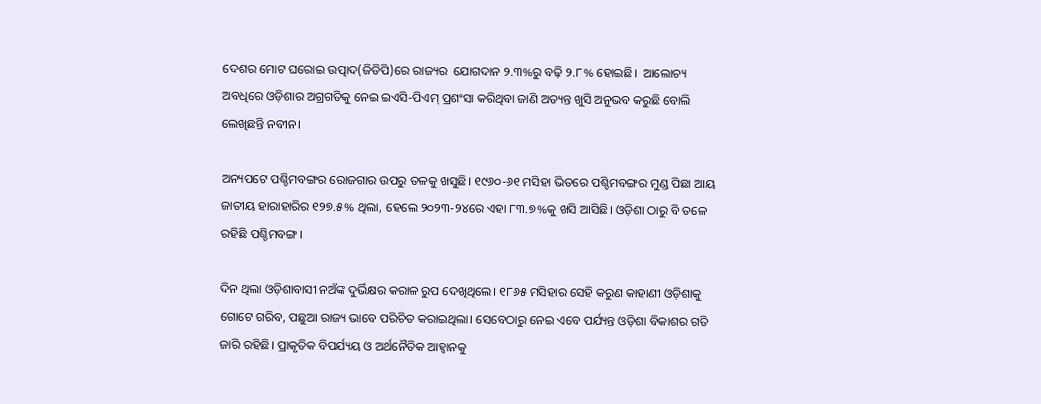ଦେଶର ମୋଟ ଘରୋଇ ଉତ୍ପାଦ(ଜିଡିପି)ରେ ରାଜ୍ୟର  ଯୋଗଦାନ ୨.୩%ରୁ ବଢ଼ି ୨.୮% ହୋଇଛି।  ଆଲୋଚ୍ୟ ଅବଧିରେ ଓଡ଼ିଶାର ଅଗ୍ରଗତିକୁ ନେଇ ଇଏସି-ପିଏମ୍‌ ପ୍ରଶଂସା କରିଥିବା ଜାଣି ଅତ୍ୟନ୍ତ ଖୁସି ଅନୁଭବ କରୁଛି ବୋଲି ଲେଖିଛନ୍ତି ନବୀନ।

ଅନ୍ୟପଟେ ପଶ୍ଚିମବଙ୍ଗର ରୋଜଗାର ଉପରୁ ତଳକୁ ଖସୁଛି। ୧୯୬୦-୬୧ ମସିହା ଭିତରେ ପଶ୍ଚିମବଙ୍ଗର ମୁଣ୍ଡ ପିଛା ଆୟ ଜାତୀୟ ହାରାହାରିର ୧୨୭.୫% ଥିଲା, ହେଲେ ୨୦୨୩-୨୪ରେ ଏହା ୮୩.୭%କୁ ଖସି ଆସିଛି। ଓଡ଼ିଶା ଠାରୁ ବି ତଳେ ରହିଛି ପଶ୍ଚିମବଙ୍ଗ।

ଦିନ ଥିଲା ଓଡ଼ିଶାବାସୀ ନଅଁଙ୍କ ଦୁର୍ଭିକ୍ଷର କରାଳ ରୁପ ଦେଖିଥିଲେ। ୧୮୬୫ ମସିହାର ସେହି କରୁଣ କାହାଣୀ ଓଡ଼ିଶାକୁ ଗୋଟେ ଗରିବ, ପଛୁଆ ରାଜ୍ୟ ଭାବେ ପରିଚିତ କରାଇଥିଲା। ସେବେଠାରୁ ନେଇ ଏବେ ପର୍ଯ୍ୟନ୍ତ ଓଡ଼ିଶା ବିକାଶର ଗତି ଜାରି ରହିଛି। ପ୍ରାକୃତିକ ବିପର୍ଯ୍ୟୟ ଓ ଅର୍ଥନୈତିକ ଆହ୍ୱାନକୁ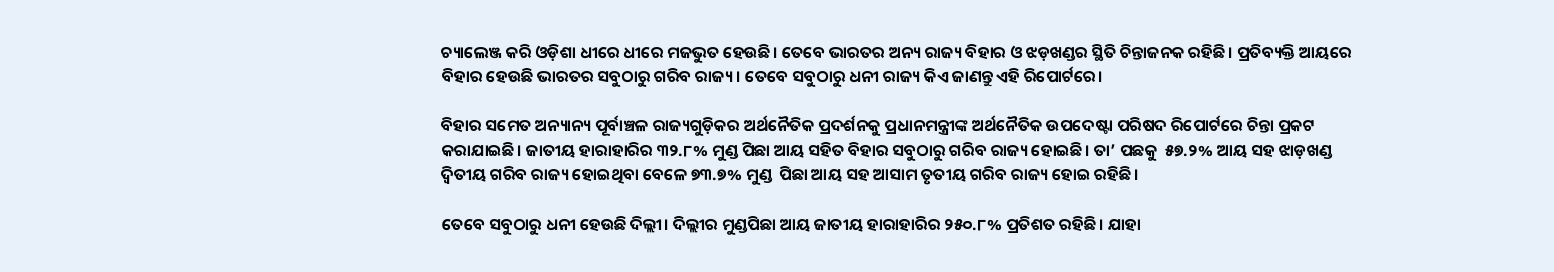ଚ୍ୟାଲେଞ୍ଜ କରି ଓଡ଼ିଶା ଧୀରେ ଧୀରେ ମଜଭୁତ ହେଉଛି। ତେବେ ଭାରତର ଅନ୍ୟ ରାଜ୍ୟ ବିହାର ଓ ଝଡ଼ଖଣ୍ଡର ସ୍ଥିତି ଚିନ୍ତାଜନକ ରହିଛି। ପ୍ରତିବ୍ୟକ୍ତି ଆୟରେ ବିହାର ହେଉଛି ଭାରତର ସବୁଠାରୁ ଗରିବ ରାଜ୍ୟ। ତେବେ ସବୁଠାରୁ ଧନୀ ରାଜ୍ୟ କିଏ ଜାଣନ୍ତୁ ଏହି ରିପୋର୍ଟରେ।

ବିହାର ସମେତ ଅନ୍ୟାନ୍ୟ ପୂର୍ବାଞ୍ଚଳ ରାଜ୍ୟଗୁଡ଼ିକର ଅର୍ଥନୈତିକ ପ୍ରଦର୍ଶନକୁ ପ୍ରଧାନମନ୍ତ୍ରୀଙ୍କ ଅର୍ଥନୈତିକ ଉପଦେଷ୍ଟା ପରିଷଦ ରିପୋର୍ଟରେ ଚିନ୍ତା ପ୍ରକଟ କରାଯାଇଛି। ଜାତୀୟ ହାରାହାରିର ୩୨.୮% ମୁଣ୍ଡ ପିଛା ଆୟ ସହିତ ବିହାର ସବୁଠାରୁ ଗରିବ ରାଜ୍ୟ ହୋଇଛି। ତା’ ପଛକୁ  ୫୭.୨% ଆୟ ସହ ଝାଡ଼ଖଣ୍ଡ ଦ୍ୱିତୀୟ ଗରିବ ରାଜ୍ୟ ହୋଇଥିବା ବେଳେ ୭୩.୭% ମୁଣ୍ଡ  ପିଛା ଆୟ ସହ ଆସାମ ତୃତୀୟ ଗରିବ ରାଜ୍ୟ ହୋଇ ରହିଛି।

ତେବେ ସବୁଠାରୁ ଧନୀ ହେଉଛି ଦିଲ୍ଲୀ। ଦିଲ୍ଲୀର ମୁଣ୍ଡପିଛା ଆୟ ଜାତୀୟ ହାରାହାରିର ୨୫୦.୮% ପ୍ରତିଶତ ରହିଛି। ଯାହା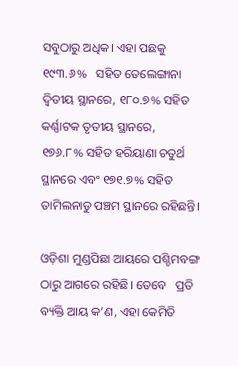ସବୁଠାରୁ ଅଧିକ। ଏହା ପଛକୁ ୧୯୩.୬%   ସହିତ ତେଲେଙ୍ଗାନା ଦ୍ୱିତୀୟ ସ୍ଥାନରେ, ୧୮୦.୭% ସହିତ କର୍ଣ୍ଣାଟକ ତୃତୀୟ ସ୍ଥାନରେ,   ୧୭୬.୮% ସହିତ ହରିୟାଣା ଚତୁର୍ଥ ସ୍ଥାନରେ ଏବଂ ୧୭୧.୭% ସହିତ ତାମିଲନାଡୁ ପଞ୍ଚମ ସ୍ଥାନରେ ରହିଛନ୍ତି।

ଓଡ଼ିଶା ମୁଣ୍ଡପିଛା ଆୟରେ ପଶ୍ଚିମବଙ୍ଗ ଠାରୁ ଆଗରେ ରହିଛି। ତେବେ   ପ୍ରତି ବ୍ୟକ୍ତି ଆୟ କ’ଣ, ଏହା କେମିତି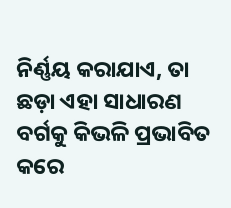ନିର୍ଣ୍ଣୟ କରାଯାଏ, ତା ଛଡ଼ା ଏହା ସାଧାରଣ ବର୍ଗକୁ କିଭଳି ପ୍ରଭାବିତ କରେ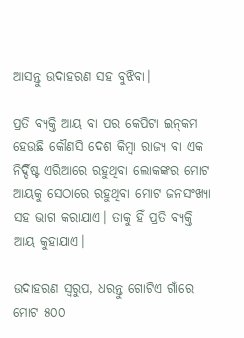ଆସନ୍ତୁ ଉଦାହରଣ ସହ ବୁଝିବା।

ପ୍ରତି ବ୍ୟକ୍ତି ଆୟ ବା ପର କେପିଟା ଇନ୍‌କମ ହେଉଛି କୌଣସି ଦେଶ କିମ୍ବା ରାଜ୍ୟ ବା ଏକ ନିର୍ଦ୍ଦିଷ୍ଟ ଏରିଆରେ ରହୁଥିବା ଲୋକଙ୍କର ମୋଟ ଆୟକୁ ସେଠାରେ ରହୁଥିବା ମୋଟ ଜନସଂଖ୍ୟା ସହ ଭାଗ କରାଯାଏ। ତାକୁ ହିଁ ପ୍ରତି ବ୍ୟକ୍ତି ଆୟ କୁହାଯାଏ।

ଉଦାହରଣ ସ୍ୱରୁପ, ଧରନ୍ତୁ ଗୋଟିଏ ଗାଁରେ ମୋଟ ୫୦୦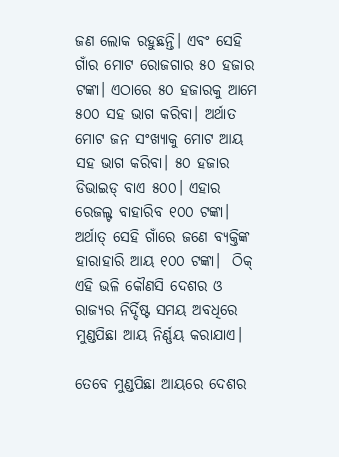ଜଣ ଲୋକ ରହୁଛନ୍ତି। ଏବଂ ସେହି ଗାଁର ମୋଟ ରୋଜଗାର ୫୦ ହଜାର ଟଙ୍କା। ଏଠାରେ ୫୦ ହଜାରକୁ ଆମେ ୫୦୦ ସହ ଭାଗ କରିବା। ଅର୍ଥାତ ମୋଟ ଜନ ସଂଖ୍ୟାକୁ ମୋଟ ଆୟ ସହ ଭାଗ କରିବା। ୫୦ ହଜାର ଡିଭାଇଡ୍ ବାଏ ୫୦୦। ଏହାର ରେଜଲ୍ଟ ବାହାରିବ ୧୦୦ ଟଙ୍କା। ଅର୍ଥାତ୍ ସେହି ଗାଁରେ ଜଣେ ବ୍ୟକ୍ତିଙ୍କ ହାରାହାରି ଆୟ ୧୦୦ ଟଙ୍କା।  ଠିକ୍ ଏହି ଭଳି କୌଣସି ଦେଶର ଓ ରାଜ୍ୟର ନିର୍ଦ୍ଦିଷ୍ଟ ସମୟ ଅବଧିରେ ମୁଣ୍ଡପିଛା ଆୟ ନିର୍ଣ୍ଣୟ କରାଯାଏ।

ତେବେ ମୁଣ୍ଡପିଛା ଆୟରେ ଦେଶର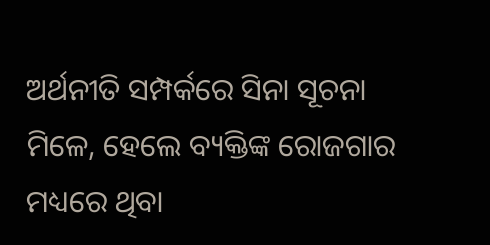ଅର୍ଥନୀତି ସମ୍ପର୍କରେ ସିନା ସୂଚନା ମିଳେ, ହେଲେ ବ୍ୟକ୍ତିଙ୍କ ରୋଜଗାର ମଧ୍ୟରେ ଥିବା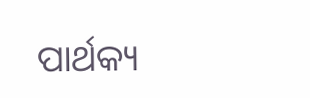ପାର୍ଥକ୍ୟ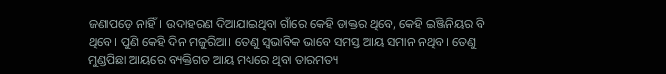ଜଣାପଡ଼େ ନାହିଁ। ଉଦାହରଣ ଦିଆଯାଇଥିବା ଗାଁରେ କେହି ଡାକ୍ତର ଥିବେ, କେହି ଇଞ୍ଜିନିୟର ବି ଥିବେ। ପୁଣି କେହି ଦିନ ମଜୁରିଆ। ତେଣୁ ସ୍ୱଭାବିକ ଭାବେ ସମସ୍ତ ଆୟ ସମାନ ନଥିବ। ତେଣୁ ମୁଣ୍ଡପିଛା ଆୟରେ ବ୍ୟକ୍ତିଗତ ଆୟ ମଧ୍ୟରେ ଥିବା ତାରମତ୍ୟ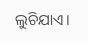ଲୁଚିଯାଏ।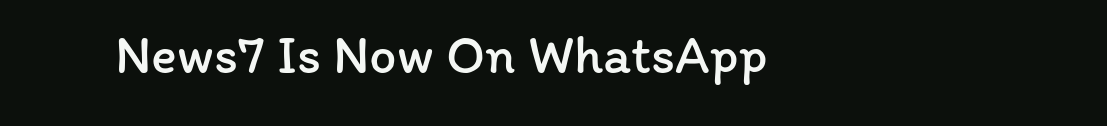News7 Is Now On WhatsApp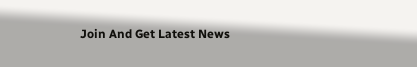Join And Get Latest News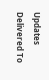Updates Delivered To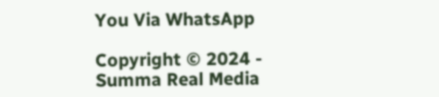You Via WhatsApp

Copyright © 2024 - Summa Real Media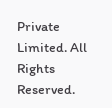Private Limited. All Rights Reserved.